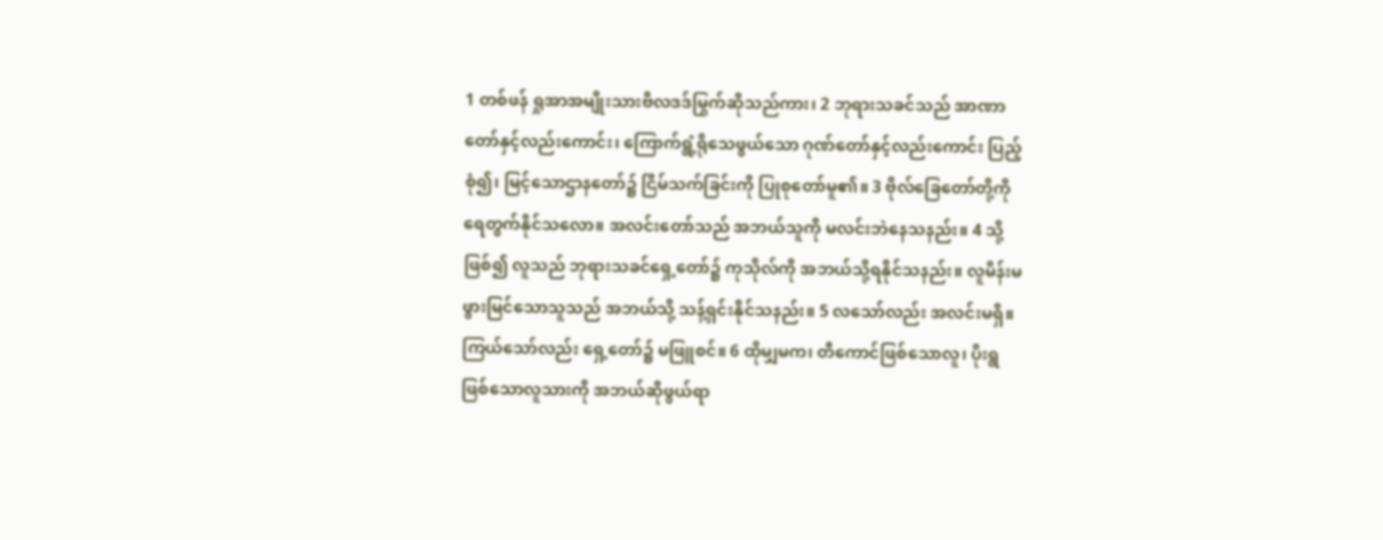1 တစ်ဖန် ရှုအာအမျိုးသားဗိလဒဒ်မြွက်ဆိုသည်ကား၊ 2 ဘုရားသခင်သည် အာဏာတော်နှင့်လည်းကောင်း၊ ကြောက်ရွံ့ရိုသေဖွယ်သော ဂုဏ်တော်နှင့်လည်းကောင်း ပြည့်စုံ၍၊ မြင့်သောဌာနတော်၌ ငြိမ်သက်ခြင်းကို ပြုစုတော်မူ၏။ 3 ဗိုလ်ခြေတော်တို့ကို ရေတွက်နိုင်သလော။ အလင်းတော်သည် အဘယ်သူကို မလင်းဘဲနေသနည်း။ 4 သို့ဖြစ်၍ လူသည် ဘုရားသခင်ရှေ့တော်၌ ကုသိုလ်ကို အဘယ်သို့ရနိုင်သနည်း။ လူမိန်းမဖွားမြင်သောသူသည် အဘယ်သို့ သန့်ရှင်းနိုင်သနည်း။ 5 လသော်လည်း အလင်းမရှိ။ ကြယ်သော်လည်း ရှေ့တော်၌ မဖြူစင်။ 6 ထိုမျှမက၊ တီကောင်ဖြစ်သောလူ၊ ပိုးရွဖြစ်သောလူသားကို အဘယ်ဆိုဖွယ်ရာ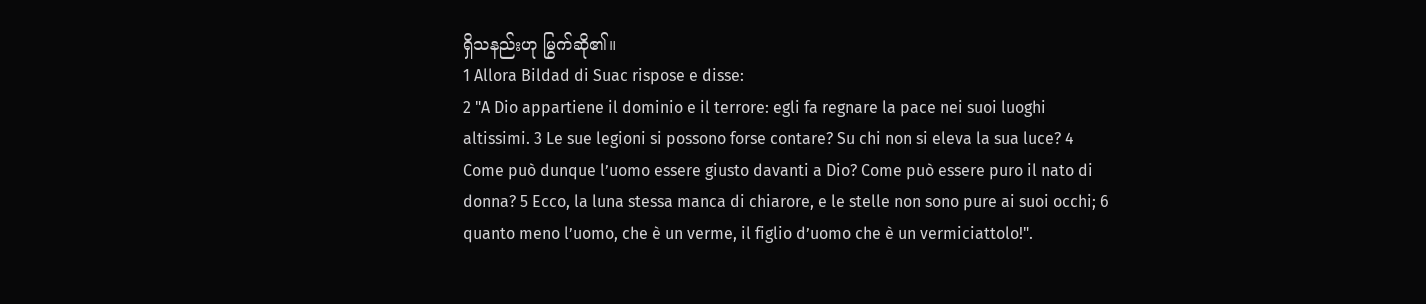ရှိသနည်းဟု မြွက်ဆို၏။
1 Allora Bildad di Suac rispose e disse:
2 "A Dio appartiene il dominio e il terrore: egli fa regnare la pace nei suoi luoghi altissimi. 3 Le sue legioni si possono forse contare? Su chi non si eleva la sua luce? 4 Come può dunque l’uomo essere giusto davanti a Dio? Come può essere puro il nato di donna? 5 Ecco, la luna stessa manca di chiarore, e le stelle non sono pure ai suoi occhi; 6 quanto meno l’uomo, che è un verme, il figlio d’uomo che è un vermiciattolo!".